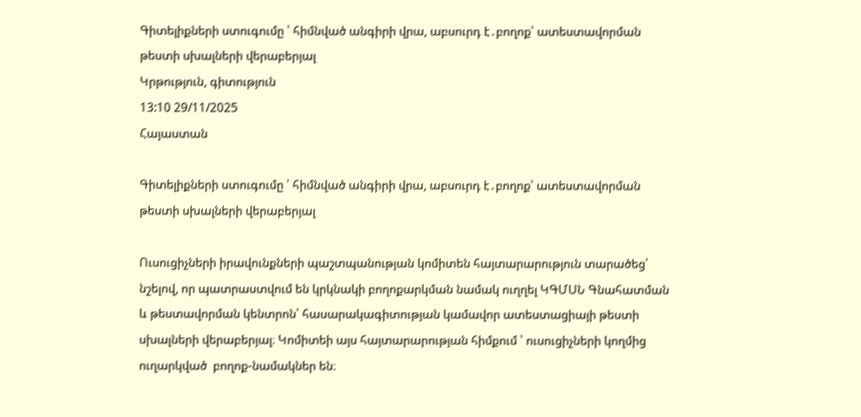Գիտելիքների ստուգումը ՝ հիմնված անգիրի վրա, աբսուրդ է․բողոք՝ ատեստավորման թեստի սխալների վերաբերյալ
Կրթություն, գիտություն
13:10 29/11/2025
Հայաստան

Գիտելիքների ստուգումը ՝ հիմնված անգիրի վրա, աբսուրդ է․բողոք՝ ատեստավորման թեստի սխալների վերաբերյալ

Ուսուցիչների իրավունքների պաշտպանության կոմիտեն հայտարարություն տարածեց՝ նշելով, որ պատրաստվում են կրկնակի բողոքարկման նամակ ուղղել ԿԳՄՍՆ Գնահատման և թեստավորման կենտրոն՝ հասարակագիտության կամավոր ատեստացիայի թեստի սխալների վերաբերյալ։ Կոմիտեի այս հայտարարության հիմքում ՝ ուսուցիչների կողմից ուղարկված  բողոք-նամակներ են։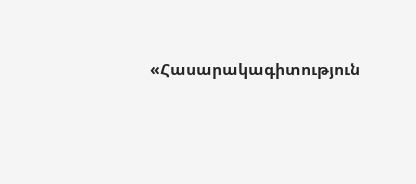«Հասարակագիտություն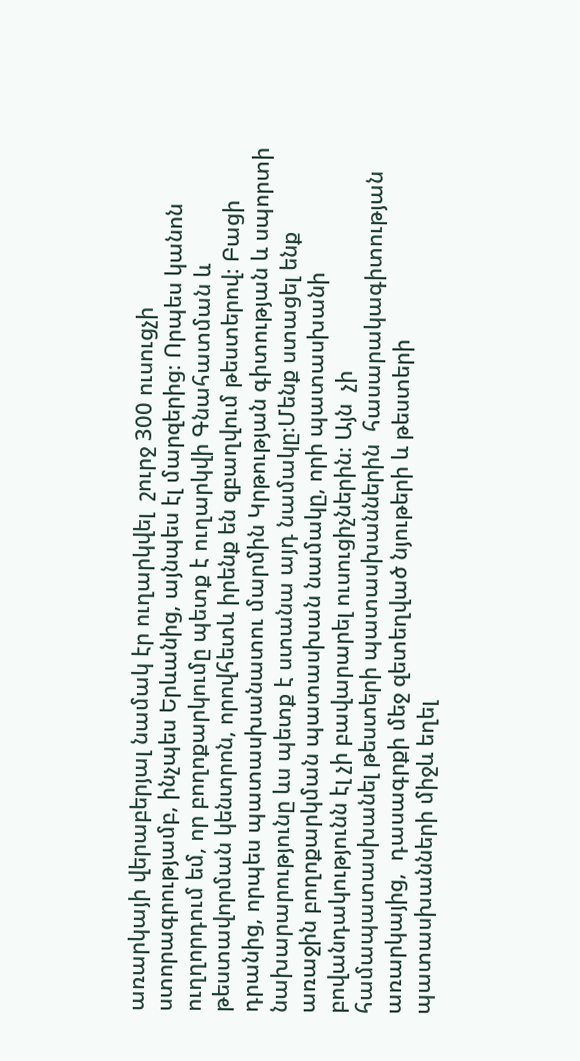առարկայի վերաբերյալ նամակ էր ուղարկվել  շուրջ 300 ուսուցչի ստորագրությամբ, ինչպես Երևանից, այնպես էլ մարզերից։ Որպես կանոն ուղղորդում եմ, որ բողոքարկումը պետք է ուղարկվի Գնահատման և թեստավորման կենտրոն, որովհետև իրենք են զբաղվում թեստերով։ Բացի դրանից, որպես պատասխանատու մարմին Կրթության գիտության և սպորտի նախարարությունը ևս պետք է ստանա այդ նամակը։Մենք ստացել ենք առաջին բողոքարկման պատասխան նամակը, որի պատասխանի բովանդակությունն էլ չի բավարարել ուսուցիչներին։ Այն  չի համապատասխանել թեստերի պատասխաններին  հասարակագիտության առարկայից,  դասագրքի մեջ զետեղված նյութերի և թեստերի պատասխանների միջև եղել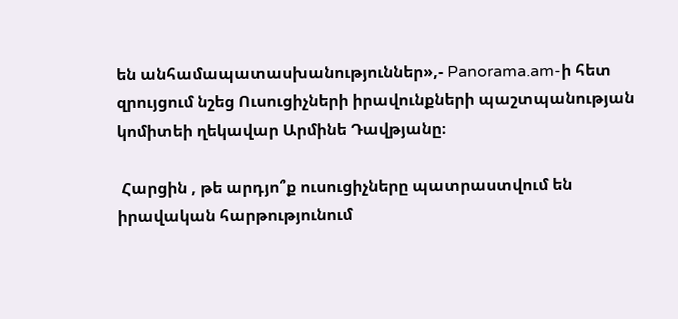են անհամապատասխանություններ»,- Panorama.am-ի հետ զրույցում նշեց Ուսուցիչների իրավունքների պաշտպանության կոմիտեի ղեկավար Արմինե Դավթյանը։

 Հարցին , թե արդյո՞ք ուսուցիչները պատրաստվում են իրավական հարթությունում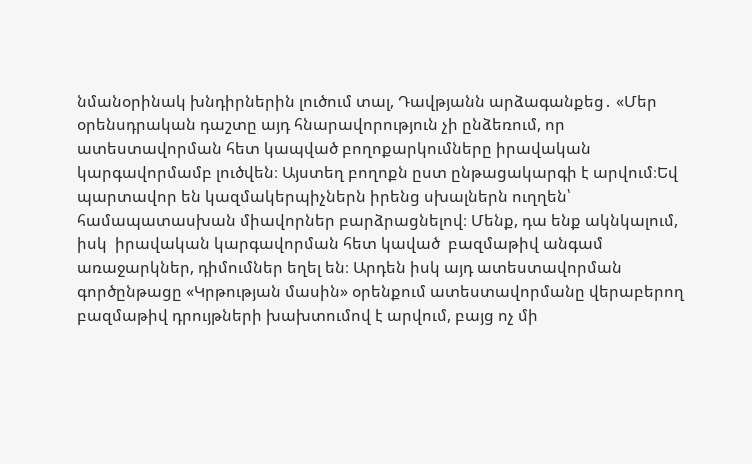նմանօրինակ խնդիրներին լուծում տալ, Դավթյանն արձագանքեց․ «Մեր օրենսդրական դաշտը այդ հնարավորություն չի ընձեռում, որ ատեստավորման հետ կապված բողոքարկումները իրավական կարգավորմամբ լուծվեն։ Այստեղ բողոքն ըստ ընթացակարգի է արվում։Եվ պարտավոր են կազմակերպիչներն իրենց սխալներն ուղղեն՝ համապատասխան միավորներ բարձրացնելով։ Մենք, դա ենք ակնկալում, իսկ  իրավական կարգավորման հետ կաված  բազմաթիվ անգամ  առաջարկներ, դիմումներ եղել են։ Արդեն իսկ այդ ատեստավորման գործընթացը «Կրթության մասին» օրենքում ատեստավորմանը վերաբերող բազմաթիվ դրույթների խախտումով է արվում, բայց ոչ մի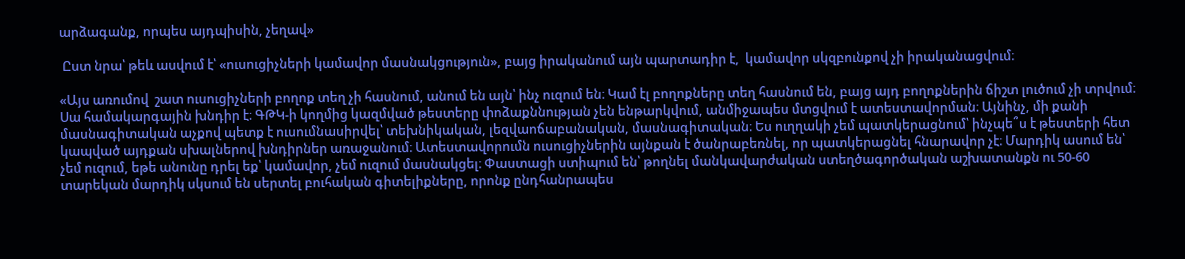արձագանք, որպես այդպիսին, չեղավ»

 Ըստ նրա՝ թեև ասվում է՝ «ուսուցիչների կամավոր մասնակցություն», բայց իրականում այն պարտադիր է,  կամավոր սկզբունքով չի իրականացվում։

«Այս առումով  շատ ուսուցիչների բողոք տեղ չի հասնում, անում են այն՝ ինչ ուզում են։ Կամ էլ բողոքները տեղ հասնում են, բայց այդ բողոքներին ճիշտ լուծում չի տրվում։ Սա համակարգային խնդիր է։ ԳԹԿ-ի կողմից կազմված թեստերը փոձաքննության չեն ենթարկվում, անմիջապես մտցվում է ատեստավորման։ Այնինչ, մի քանի մասնագիտական աչքով պետք է ուսումնասիրվել՝ տեխնիկական, լեզվաոճաբանական, մասնագիտական։ Ես ուղղակի չեմ պատկերացնում՝ ինչպե՞ս է թեստերի հետ կապված այդքան սխալներով խնդիրներ առաջանում։ Ատեստավորումն ուսուցիչներին այնքան է ծանրաբեռնել, որ պատկերացնել հնարավոր չէ։ Մարդիկ ասում են՝ չեմ ուզում, եթե անունը դրել եք՝ կամավոր, չեմ ուզում մասնակցել։ Փաստացի ստիպում են՝ թողնել մանկավարժական ստեղծագործական աշխատանքն ու 50-60 տարեկան մարդիկ սկսում են սերտել բուհական գիտելիքները, որոնք ընդհանրապես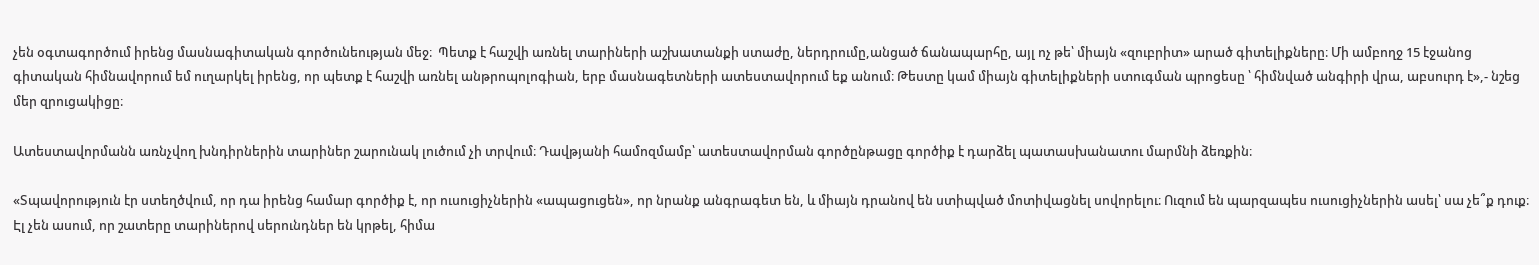չեն օգտագործում իրենց մասնագիտական գործունեության մեջ։  Պետք է հաշվի առնել տարիների աշխատանքի ստաժը, ներդրումը,անցած ճանապարհը, այլ ոչ թե՝ միայն «զուբրիտ» արած գիտելիքները։ Մի ամբողջ 15 էջանոց գիտական հիմնավորում եմ ուղարկել իրենց, որ պետք է հաշվի առնել անթրոպոլոգիան, երբ մասնագետների ատեստավորում եք անում։ Թեստը կամ միայն գիտելիքների ստուգման պրոցեսը ՝ հիմնված անգիրի վրա, աբսուրդ է»,- նշեց մեր զրուցակիցը։

Ատեստավորմանն առնչվող խնդիրներին տարիներ շարունակ լուծում չի տրվում։ Դավթյանի համոզմամբ՝ ատեստավորման գործընթացը գործիք է դարձել պատասխանատու մարմնի ձեռքին։

«Տպավորություն էր ստեղծվում, որ դա իրենց համար գործիք է, որ ուսուցիչներին «ապացուցեն», որ նրանք անգրագետ են, և միայն դրանով են ստիպված մոտիվացնել սովորելու։ Ուզում են պարզապես ուսուցիչներին ասել՝ սա չե՞ք դուք։ Էլ չեն ասում, որ շատերը տարիներով սերունդներ են կրթել, հիմա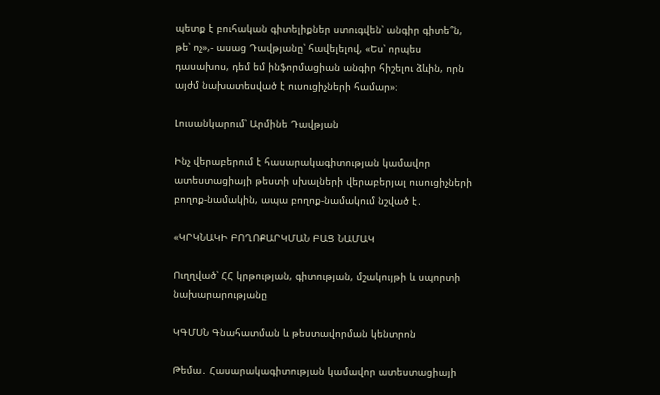պետք է բուհական գիտելիքներ ստուգվեն՝ անգիր գիտե՞ն, թե՝ ոչ»,- ասաց Դավթյանը՝ հավելելով, «Ես՝ որպես դասախոս, դեմ եմ ինֆորմացիան անգիր հիշելու ձևին, որն այժմ նախատեսված է ուսուցիչների համար»։

Լուսանկարում՝ Արմինե Դավթյան

Ինչ վերաբերում է հասարակագիտության կամավոր ատեստացիայի թեստի սխալների վերաբերյալ ուսուցիչների բողոք-նամակին, ապա բողոք-նամակում նշված է․

«ԿՐԿՆԱԿԻ ԲՈՂՈՔԱՐԿՄԱՆ ԲԱՑ ՆԱՄԱԿ

Ուղղված՝ ՀՀ կրթության, գիտության, մշակույթի և սպորտի նախարարությանը

ԿԳՄՍՆ Գնահատման և թեստավորման կենտրոն

Թեմա․ Հասարակագիտության կամավոր ատեստացիայի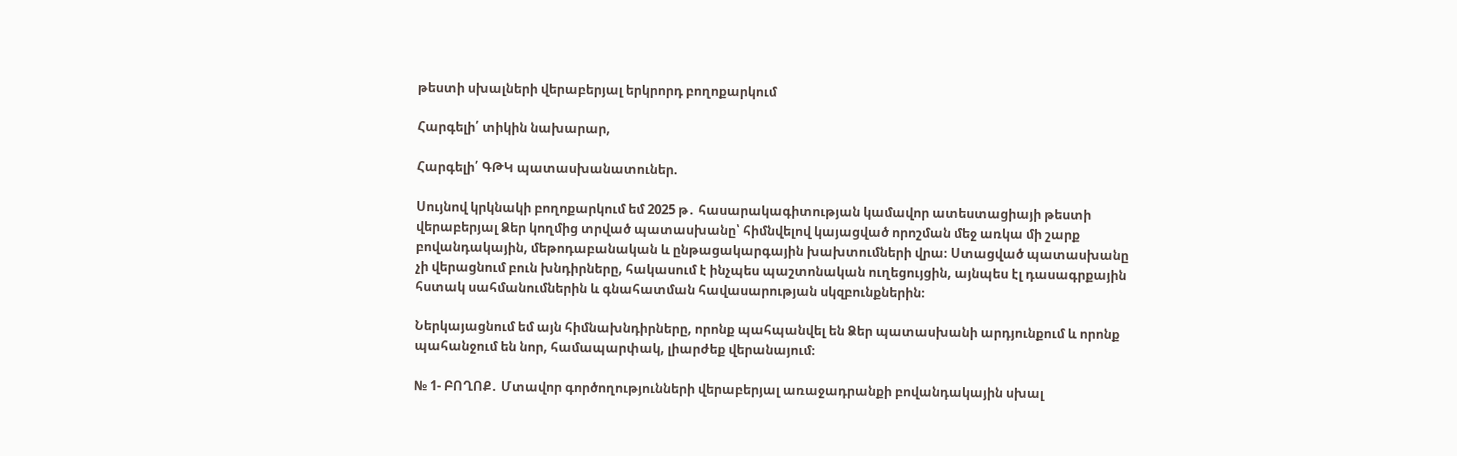թեստի սխալների վերաբերյալ երկրորդ բողոքարկում

Հարգելի՛ տիկին նախարար,

Հարգելի՛ ԳԹԿ պատասխանատուներ.

Սույնով կրկնակի բողոքարկում եմ 2025 թ․ հասարակագիտության կամավոր ատեստացիայի թեստի վերաբերյալ Ձեր կողմից տրված պատասխանը՝ հիմնվելով կայացված որոշման մեջ առկա մի շարք բովանդակային, մեթոդաբանական և ընթացակարգային խախտումների վրա։ Ստացված պատասխանը չի վերացնում բուն խնդիրները, հակասում է ինչպես պաշտոնական ուղեցույցին, այնպես էլ դասագրքային հստակ սահմանումներին և գնահատման հավասարության սկզբունքներին։

Ներկայացնում եմ այն հիմնախնդիրները, որոնք պահպանվել են Ձեր պատասխանի արդյունքում և որոնք պահանջում են նոր, համապարփակ, լիարժեք վերանայում։

№ 1- ԲՈՂՈՔ․ Մտավոր գործողությունների վերաբերյալ առաջադրանքի բովանդակային սխալ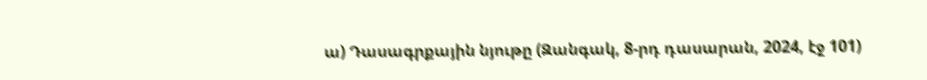ա) Դասագրքային նյութը (Զանգակ, 8-րդ դասարան, 2024, էջ 101)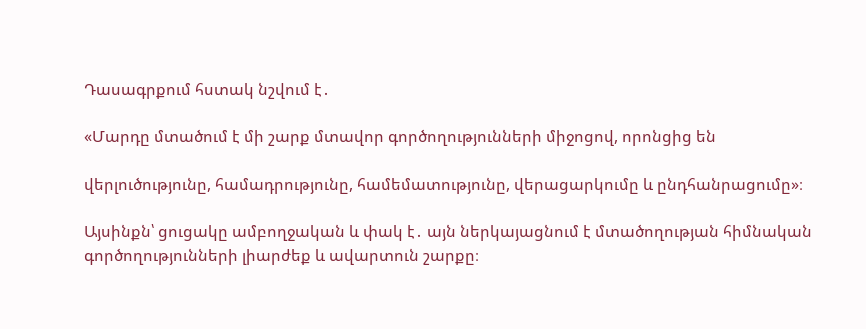Դասագրքում հստակ նշվում է․

«Մարդը մտածում է մի շարք մտավոր գործողությունների միջոցով, որոնցից են

վերլուծությունը, համադրությունը, համեմատությունը, վերացարկումը և ընդհանրացումը»։

Այսինքն՝ ցուցակը ամբողջական և փակ է․ այն ներկայացնում է մտածողության հիմնական գործողությունների լիարժեք և ավարտուն շարքը։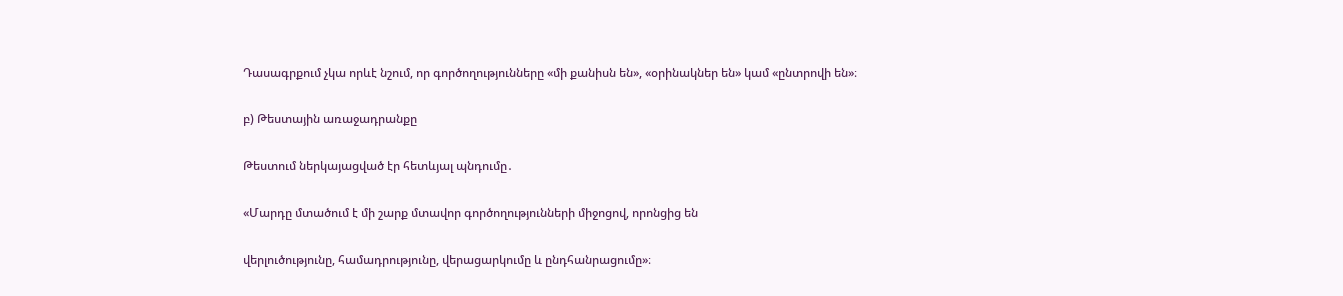Դասագրքում չկա որևէ նշում, որ գործողությունները «մի քանիսն են», «օրինակներ են» կամ «ընտրովի են»։

բ) Թեստային առաջադրանքը

Թեստում ներկայացված էր հետևյալ պնդումը․

«Մարդը մտածում է մի շարք մտավոր գործողությունների միջոցով, որոնցից են

վերլուծությունը, համադրությունը, վերացարկումը և ընդհանրացումը»։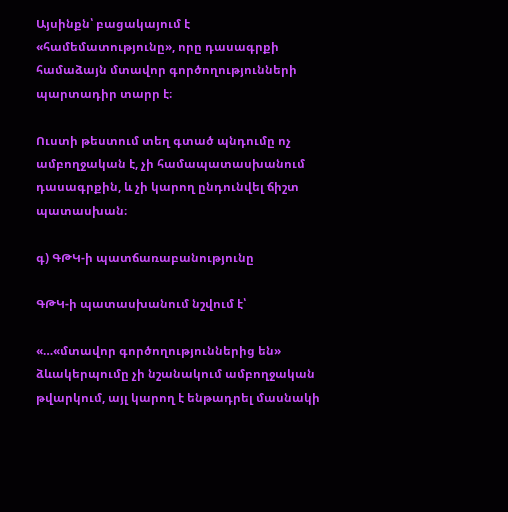Այսինքն՝ բացակայում է «համեմատությունը», որը դասագրքի համաձայն մտավոր գործողությունների պարտադիր տարր է։

Ուստի թեստում տեղ գտած պնդումը ոչ ամբողջական է, չի համապատասխանում դասագրքին, և չի կարող ընդունվել ճիշտ պատասխան։

գ) ԳԹԿ-ի պատճառաբանությունը

ԳԹԿ-ի պատասխանում նշվում է՝

«…«մտավոր գործողություններից են» ձևակերպումը չի նշանակում ամբողջական թվարկում, այլ կարող է ենթադրել մասնակի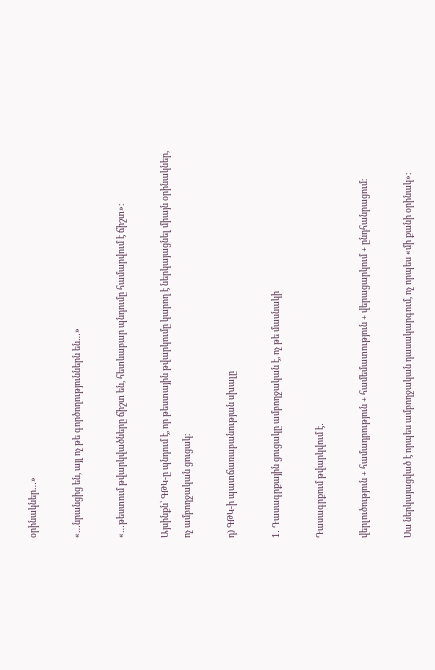օրինակներ…»

«…նրանցից են, այլ ոչ թե գործողություններն են…»

«…թեստում թվարկվածները ճիշտ են, հետևաբար պնդումը համարվում է ճիշտ»։

Այսինքն՝ ԳԹԿ-ը պնդում է, որ թեստային թվարկումը կարող է ներկայացնել միայն օրինակներ, ոչ ամբողջական ցուցակ։

դ) ԳԹԿ-ի պատճառաբանության սխալը

1․ Դասագրքային ցուցակը ամբողջական է, ոչ թե մասնակի

Դասագրքում թվարկվում է․

վերլուծություն + համադրություն + համեմատություն + վերացարկում + ընդհանրացում։

Սա ներկայացված է որպես ամբողջական դասակարգում, ոչ որպես «մի քանի օրինակ»։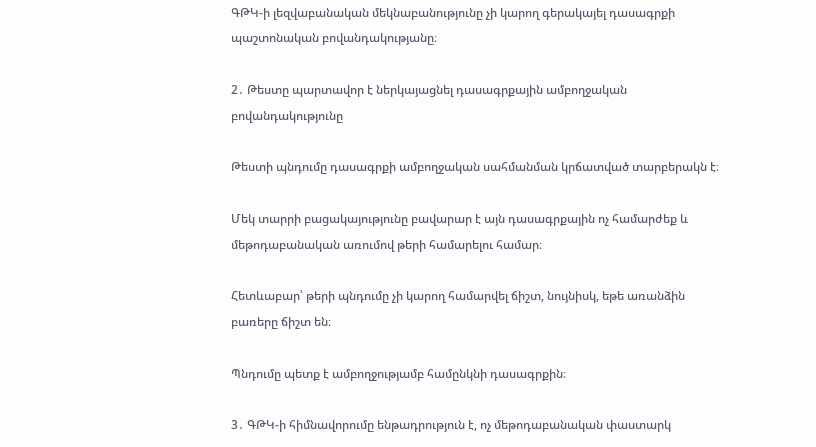ԳԹԿ-ի լեզվաբանական մեկնաբանությունը չի կարող գերակայել դասագրքի պաշտոնական բովանդակությանը։

2․ Թեստը պարտավոր է ներկայացնել դասագրքային ամբողջական բովանդակությունը

Թեստի պնդումը դասագրքի ամբողջական սահմանման կրճատված տարբերակն է։

Մեկ տարրի բացակայությունը բավարար է այն դասագրքային ոչ համարժեք և մեթոդաբանական առումով թերի համարելու համար։

Հետևաբար՝ թերի պնդումը չի կարող համարվել ճիշտ, նույնիսկ, եթե առանձին բառերը ճիշտ են։

Պնդումը պետք է ամբողջությամբ համընկնի դասագրքին։

3․ ԳԹԿ-ի հիմնավորումը ենթադրություն է, ոչ մեթոդաբանական փաստարկ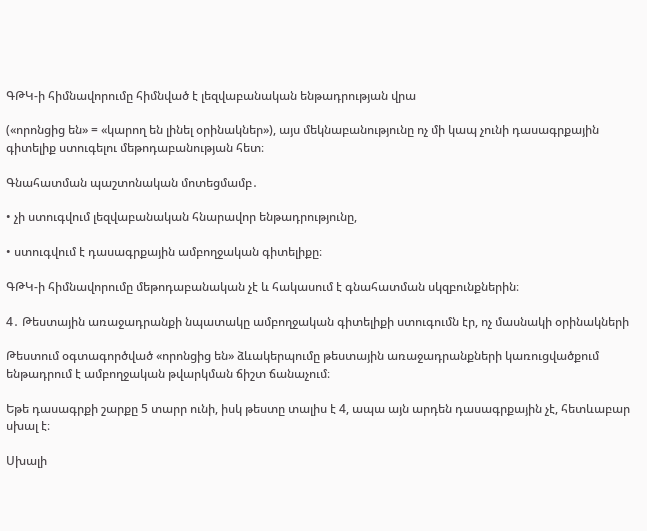ԳԹԿ-ի հիմնավորումը հիմնված է լեզվաբանական ենթադրության վրա

(«որոնցից են» = «կարող են լինել օրինակներ»), այս մեկնաբանությունը ոչ մի կապ չունի դասագրքային գիտելիք ստուգելու մեթոդաբանության հետ։

Գնահատման պաշտոնական մոտեցմամբ․

• չի ստուգվում լեզվաբանական հնարավոր ենթադրությունը,

• ստուգվում է դասագրքային ամբողջական գիտելիքը։

ԳԹԿ-ի հիմնավորումը մեթոդաբանական չէ և հակասում է գնահատման սկզբունքներին։

4․ Թեստային առաջադրանքի նպատակը ամբողջական գիտելիքի ստուգումն էր, ոչ մասնակի օրինակների

Թեստում օգտագործված «որոնցից են» ձևակերպումը թեստային առաջադրանքների կառուցվածքում ենթադրում է ամբողջական թվարկման ճիշտ ճանաչում։

Եթե դասագրքի շարքը 5 տարր ունի, իսկ թեստը տալիս է 4, ապա այն արդեն դասագրքային չէ, հետևաբար սխալ է։

Սխալի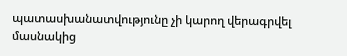պատասխանատվությունը չի կարող վերագրվել մասնակից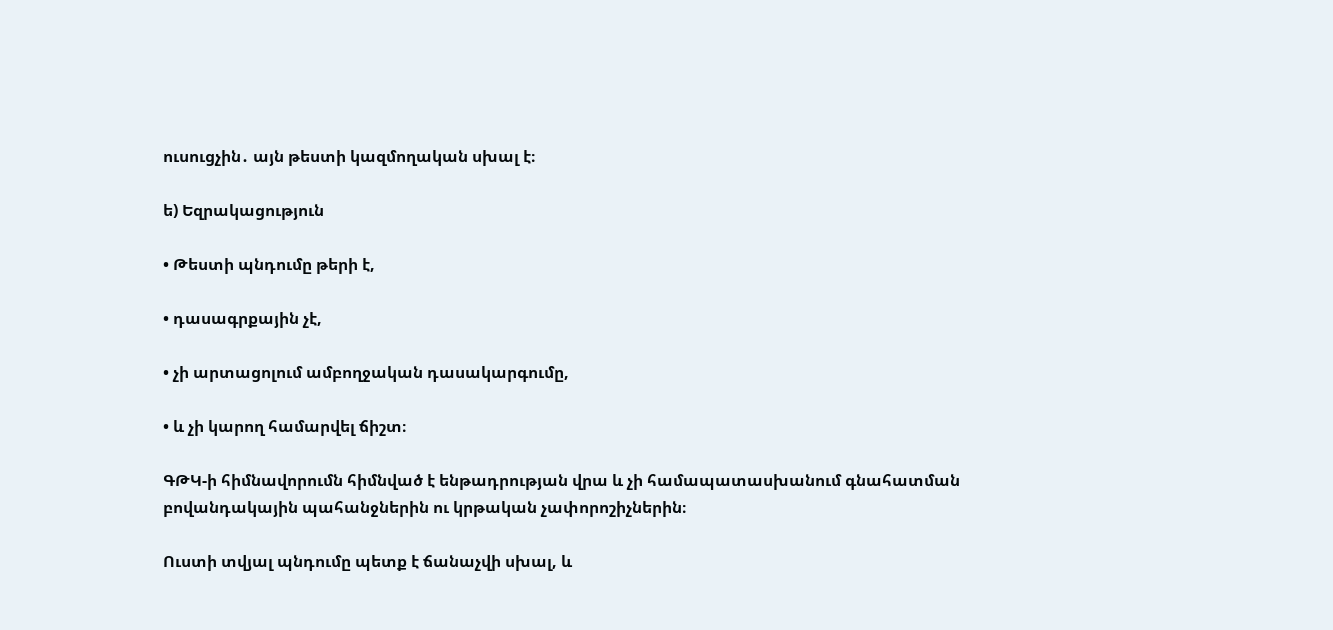ուսուցչին․ այն թեստի կազմողական սխալ է։

ե) Եզրակացություն

• Թեստի պնդումը թերի է,

• դասագրքային չէ,

• չի արտացոլում ամբողջական դասակարգումը,

• և չի կարող համարվել ճիշտ։

ԳԹԿ-ի հիմնավորումն հիմնված է ենթադրության վրա և չի համապատասխանում գնահատման բովանդակային պահանջներին ու կրթական չափորոշիչներին։

Ուստի տվյալ պնդումը պետք է ճանաչվի սխալ, և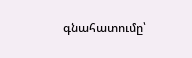գնահատումը՝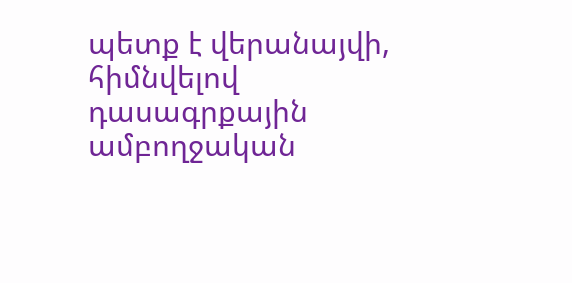պետք է վերանայվի, հիմնվելով դասագրքային ամբողջական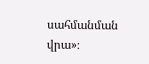սահմանման վրա»։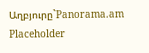Աղբյուրը`Panorama.am
Placeholder